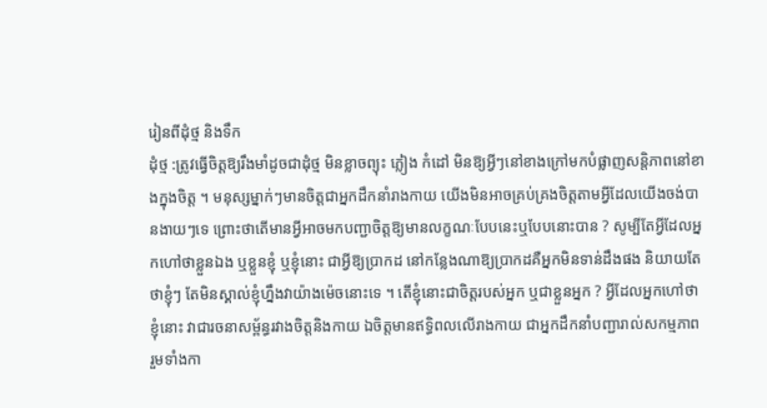រៀនពីដុំថ្ម និងទឹក
ដុំថ្ម :ត្រូវធ្វើចិត្តឱ្យរឹងមាំដូចជាដុំថ្ម មិនខ្លាចព្យុះ ភ្លៀង កំដៅ មិនឱ្យអ្វីៗនៅខាងក្រៅមកបំផ្លាញសន្តិភាពនៅខាងក្នុងចិត្ត ។ មនុស្សម្នាក់ៗមានចិត្តជាអ្នកដឹកនាំរាងកាយ យើងមិនអាចគ្រប់គ្រងចិត្តតាមអ្វីដែលយើងចង់បានងាយៗទេ ព្រោះថាតើមានអ្វីអាចមកបញ្ជាចិត្តឱ្យមានលក្ខណៈបែបនេះឬបែបនោះបាន ? សូម្បីតែអ្វីដែលអ្នកហៅថាខ្លួនឯង ឬខ្លួនខ្ញុំ ឬខ្ញុំនោះ ជាអ្វីឱ្យប្រាកដ នៅកន្លែងណាឱ្យប្រាកដគឺអ្នកមិនទាន់ដឹងផង និយាយតែថាខ្ញុំៗ តែមិនស្គាល់ខ្ញុំហ្នឹងវាយ៉ាងម៉េចនោះទេ ។ តើខ្ញុំនោះជាចិត្តរបស់អ្នក ឬជាខ្លួនអ្នក ? អ្វីដែលអ្នកហៅថាខ្ញុំនោះ វាជារចនាសម្ព័ន្ធរវាងចិត្តនិងកាយ ឯចិត្តមានឥទ្ធិពលលើរាងកាយ ជាអ្នកដឹកនាំបញ្ជារាល់សកម្មភាព រួមទាំងកា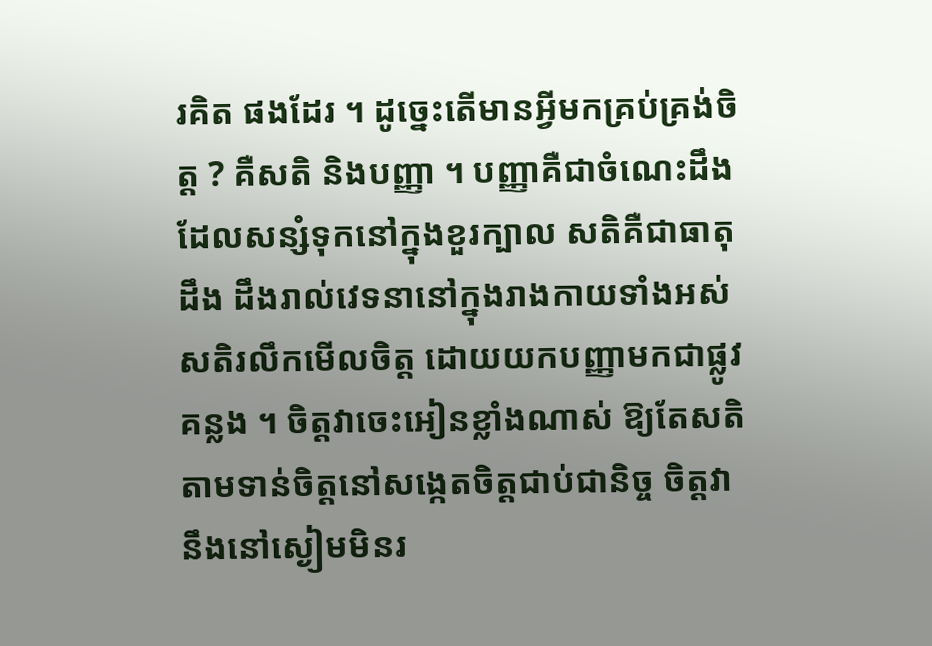រគិត ផងដែរ ។ ដូច្នេះតើមានអ្វីមកគ្រប់គ្រង់ចិត្ត ? គឺសតិ និងបញ្ញា ។ បញ្ញាគឺជាចំណេះដឹងដែលសន្សំទុកនៅក្នុងខួរក្បាល សតិគឺជាធាតុដឹង ដឹងរាល់វេទនានៅក្នុងរាងកាយទាំងអស់ សតិរលឹកមើលចិត្ត ដោយយកបញ្ញាមកជាផ្លូវគន្លង ។ ចិត្តវាចេះអៀនខ្លាំងណាស់ ឱ្យតែសតិតាមទាន់ចិត្តនៅសង្កេតចិត្តជាប់ជានិច្ច ចិត្តវានឹងនៅស្ងៀមមិនរ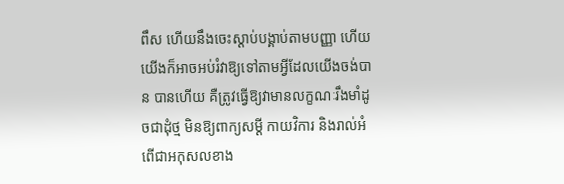ពឹស ហើយនឹងចេះស្ដាប់បង្គាប់តាមបញ្ញា ហើយយើងក៏អាចអប់រំវាឱ្យទៅតាមអ្វីដែលយើងចង់បាន បានហើយ គឺត្រូវធ្វើឱ្យវាមានលក្ខណៈរឹងមាំដូចជាដុំថ្ម មិនឱ្យពាក្យសម្ដី កាយវិការ និងរាល់អំពើជាអកុសលខាង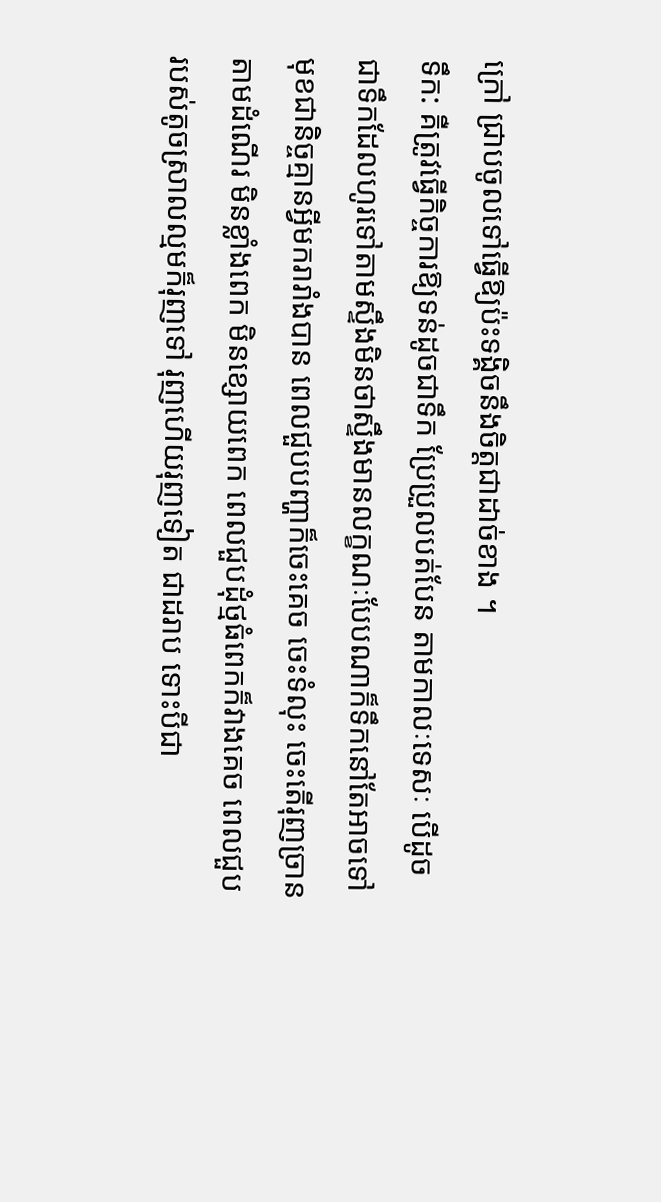ក្រៅ ជ្រាបចូលទៅធ្វើឱ្យប៉ះទង្គិចនឹងចិត្តជាដាច់ខាង ។
ទឹក: គឺត្រូវធ្វើកិច្ចការឱ្យទន់ដូចជាទឹក ប្រែប្រួលបត់បែន តាមកាលៈទេសៈ បើដូចជាទឹកដែលហូរទៅតាមស្ទឹងមិនថាស្ទឹងមានលក្ខណៈបែបណាក៏ទឹកនៅតែអាចទៅ មុខជានិច្ចគ្មានអ្វីមករារាំងបាន ពេលជួបបញ្ហាក៏ចេះគេច ចេះទំលុះ ចេះតើរុញច្រាន តាមដំណើរ មិនខ្លាំងពេក មិនខ្សោយពេក ពេលជួបដុំថ្មធំពេកក៏វាងគេច ពេលជួបរបស់តូចស្រាលល្មមក៏រុញទៅ រុញហើយរុញទៀត ជាដរាប ទោះបីជា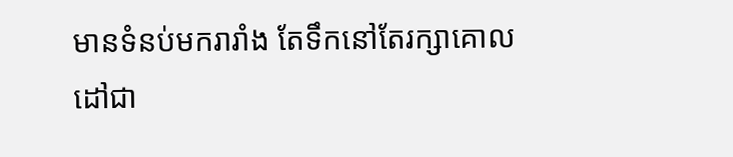មានទំនប់មករារាំង តែទឹកនៅតែរក្សាគោលដៅជា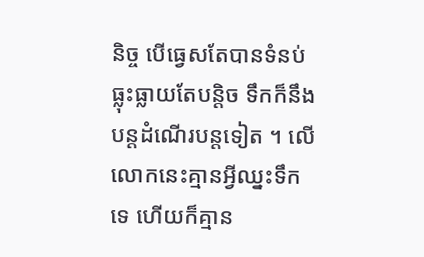និច្ច បើធ្វេសតែបានទំនប់ ធ្លុះធ្លាយតែបន្តិច ទឹកក៏នឹងបន្តដំណើរបន្តទៀត ។ លើលោកនេះគ្មានអ្វីឈ្នះទឹកទេ ហើយក៏គ្មាន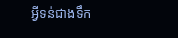អ្វីទន់ជាងទឹក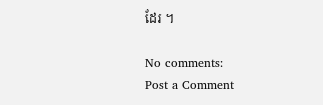ដែរ ។

No comments:
Post a Comment